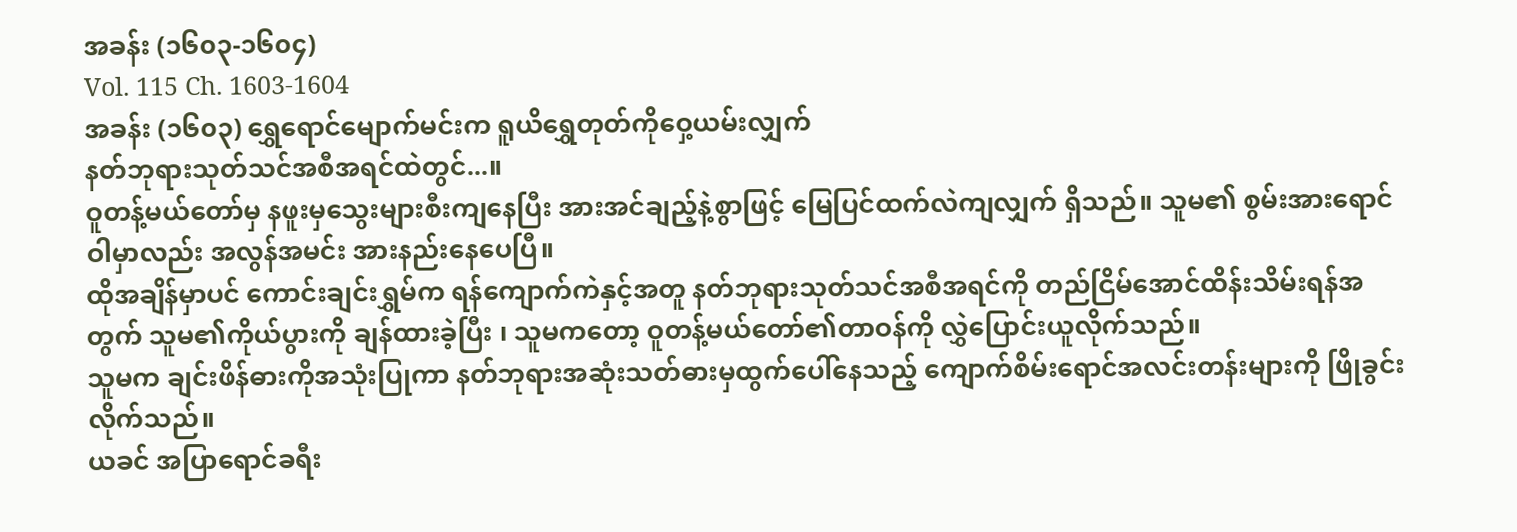အခန်း (၁၆၀၃-၁၆၀၄)
Vol. 115 Ch. 1603-1604
အခန်း (၁၆၀၃) ရွှေရောင်မျောက်မင်းက ရူယိရွှေတုတ်ကိုဝှေ့ယမ်းလျှက်
နတ်ဘုရားသုတ်သင်အစီအရင်ထဲတွင်...။
ဝူတန့်မယ်တော်မှ နဖူးမှသွေးများစီးကျနေပြီး အားအင်ချည့်နဲ့စွာဖြင့် မြေပြင်ထက်လဲကျလျှက် ရှိသည်။ သူမ၏ စွမ်းအားရောင်ဝါမှာလည်း အလွန်အမင်း အားနည်းနေပေပြီ။
ထိုအချိန်မှာပင် ကောင်းချင်းရွှမ်က ရန်ကျောက်ကဲနှင့်အတူ နတ်ဘုရားသုတ်သင်အစီအရင်ကို တည်ငြိမ်အောင်ထိန်းသိမ်းရန်အတွက် သူမ၏ကိုယ်ပွားကို ချန်ထားခဲ့ပြီး ၊ သူမကတော့ ဝူတန့်မယ်တော်၏တာဝန်ကို လွှဲပြောင်းယူလိုက်သည်။
သူမက ချင်းဖိန်ဓားကိုအသုံးပြုကာ နတ်ဘုရားအဆုံးသတ်ဓားမှထွက်ပေါ်နေသည့် ကျောက်စိမ်းရောင်အလင်းတန်းများကို ဖြိုခွင်းလိုက်သည်။
ယခင် အပြာရောင်ခရီး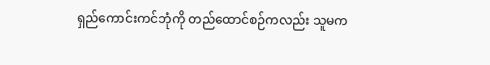ရှည်ကောင်းကင်ဘုံကို တည်ထောင်စဉ်ကလည်း သူမက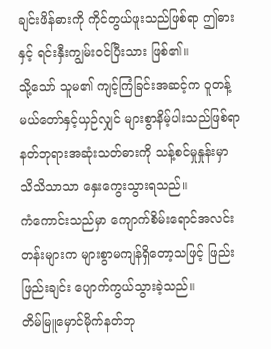ချင်းဖိန်ဓားကို ကိုင်တွယ်ဖူးသည်ဖြစ်ရာ ဤဓားနှင့် ရင်းနှီးကျွမ်းဝင်ပြီးသား ဖြစ်၏။
သို့သော် သူမ၏ ကျင့်ကြံခြင်းအဆင့်က ဝူတန့်မယ်တော်နှင့်ယှဉ်လျှင် များစွာနိမ့်ပါးသည်ဖြစ်ရာ နတ်ဘုရားအဆုံးသတ်ဓားကို သန့်စင်မှုနှုန်းမှာ သိသိသာသာ နှေးကွေးသွားရသည်။
ကံကောင်းသည်မှာ ကျောက်စိမ်းရောင်အလင်းတန်းများက များစွာမကျန်ရှိတော့သဖြင့် ဖြည်းဖြည်းချင်း ပျောက်ကွယ်သွားခဲ့သည်။
တိမ်မြူမှောင်မိုက်နတ်ဘု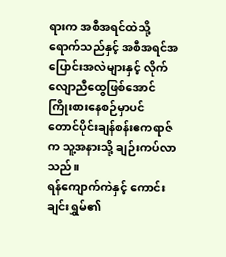ရားက အစီအရင်ထဲသို့ရောက်သည်နှင့် အစီအရင်အပြောင်းအလဲများနှင့် လိုက်လျောညီထွေဖြစ်အောင် ကြိုးစားနေစဉ်မှာပင် တောင်ပိုင်းချန်စန်းဧကရာဇ်က သူ့အနားသို့ ချဉ်းကပ်လာသည်။
ရန်ကျောက်ကဲနှင့် ကောင်းချင်းရွှမ်၏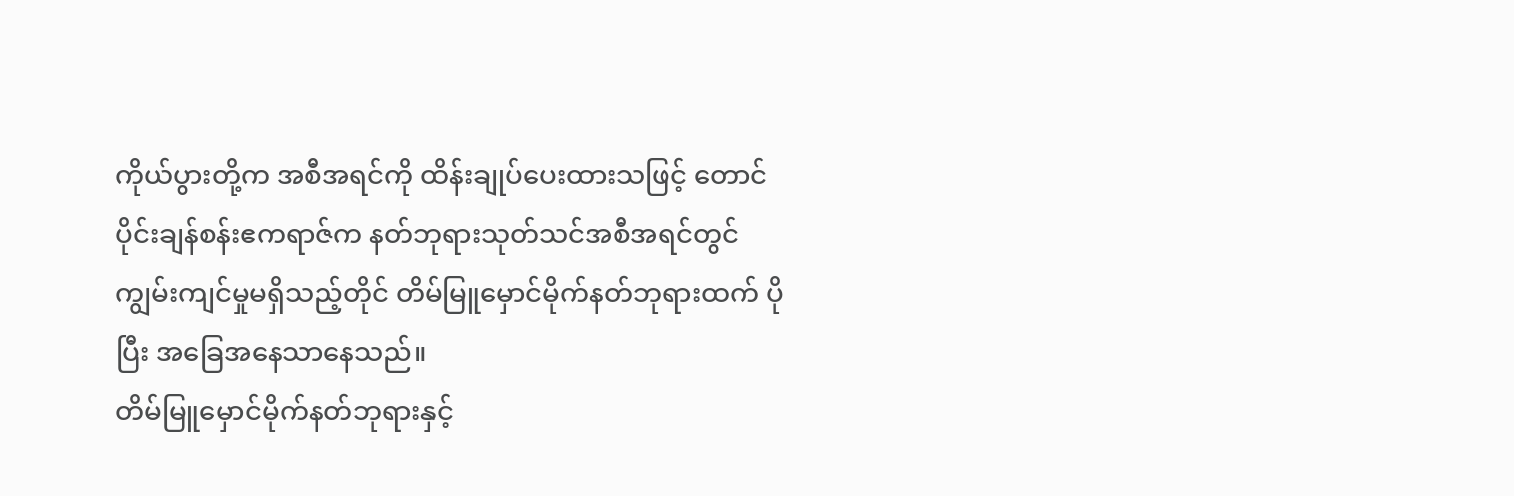ကိုယ်ပွားတို့က အစီအရင်ကို ထိန်းချုပ်ပေးထားသဖြင့် တောင်ပိုင်းချန်စန်းဧကရာဇ်က နတ်ဘုရားသုတ်သင်အစီအရင်တွင် ကျွမ်းကျင်မှုမရှိသည့်တိုင် တိမ်မြူမှောင်မိုက်နတ်ဘုရားထက် ပိုပြီး အခြေအနေသာနေသည်။
တိမ်မြူမှောင်မိုက်နတ်ဘုရားနှင့်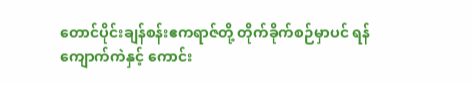တောင်ပိုင်းချန်စန်းဧကရာဇ်တို့ တိုက်ခိုက်စဉ်မှာပင် ရန်ကျောက်ကဲနှင့် ကောင်း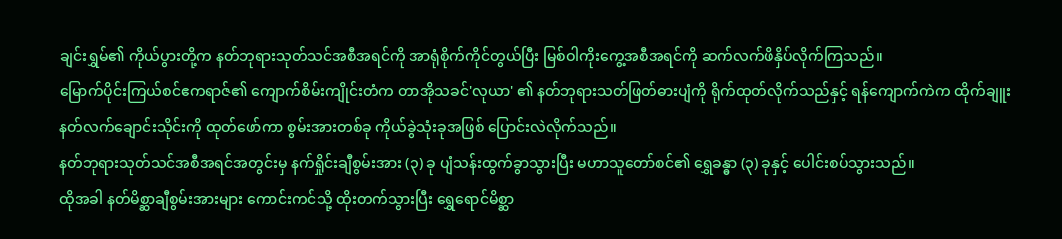ချင်းရွှမ်၏ ကိုယ်ပွားတို့က နတ်ဘုရားသုတ်သင်အစီအရင်ကို အာရုံစိုက်ကိုင်တွယ်ပြီး မြစ်ဝါကိုးကွေ့အစီအရင်ကို ဆက်လက်ဖိနှိပ်လိုက်ကြသည်။
မြောက်ပိုင်းကြယ်စင်ဧကရာဇ်၏ ကျောက်စိမ်းကျိုင်းတံက တာအိုသခင်'လုယာ' ၏ နတ်ဘုရားသတ်ဖြတ်ဓားပျံကို ရိုက်ထုတ်လိုက်သည်နှင့် ရန်ကျောက်ကဲက ထိုက်ချူးနတ်လက်ချောင်းသိုင်းကို ထုတ်ဖော်ကာ စွမ်းအားတစ်ခု ကိုယ်ခွဲသုံးခုအဖြစ် ပြောင်းလဲလိုက်သည်။
နတ်ဘုရားသုတ်သင်အစီအရင်အတွင်းမှ နက်ရှိုင်းချီစွမ်းအား (၃) ခု ပျံသန်းထွက်ခွာသွားပြီး မဟာသူတော်စင်၏ ရွှေခန္ဓာ (၃) ခုနှင့် ပေါင်းစပ်သွားသည်။
ထိုအခါ နတ်မိစ္ဆာချီစွမ်းအားများ ကောင်းကင်သို့ ထိုးတက်သွားပြီး ရွှေရောင်မိစ္ဆာ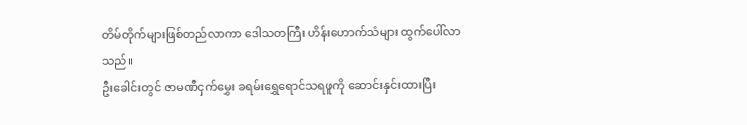တိမ်တိုက်များဖြစ်တည်လာကာ ဒေါသတကြီး ဟိန်းဟောက်သံများ ထွက်ပေါ်လာသည်။
ဦးခေါင်းတွင် ဇာမဏီငှက်မွှေး ခရမ်းရွှေရောင်သရဖူကို ဆောင်းနှင်းထားပြီး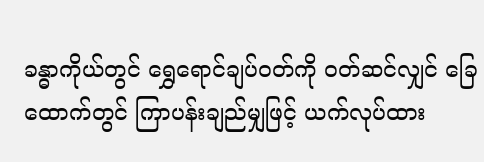ခန္ဓာကိုယ်တွင် ရွှေရောင်ချပ်ဝတ်ကို ဝတ်ဆင်လျှင် ခြေထောက်တွင် ကြာပန်းချည်မျှဖြင့် ယက်လုပ်ထား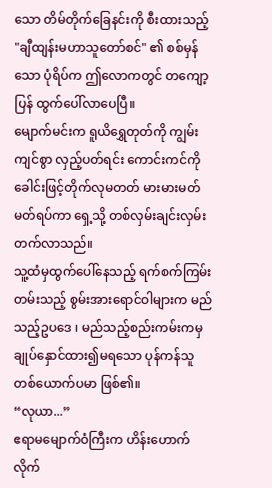သော တိမ်တိုက်ခြေနင်းကို စီးထားသည့် "ချီထျန်းမဟာသူတော်စင်" ၏ စစ်မှန်သော ပုံရိပ်က ဤလောကတွင် တကျော့ပြန် ထွက်ပေါ်လာပေပြီ။
မျောက်မင်းက ရူယိရွှေတုတ်ကို ကျွမ်းကျင်စွာ လှည့်ပတ်ရင်း ကောင်းကင်ကို ခေါင်းဖြင့်တိုက်လုမတတ် မားမားမတ်မတ်ရပ်ကာ ရှေ့သို့ တစ်လှမ်းချင်းလှမ်းတက်လာသည်။
သူ့ထံမှထွက်ပေါ်နေသည့် ရက်စက်ကြမ်းတမ်းသည့် စွမ်းအားရောင်ဝါများက မည်သည့်ဥပဒေ ၊ မည်သည့်စည်းကမ်းကမှ ချုပ်နှောင်ထား၍မရသော ပုန်ကန်သူတစ်ယောက်ပမာ ဖြစ်၏။
“လုယာ...”
ဧရာမမျောက်ဝံကြီးက ဟိန်းဟောက်လိုက်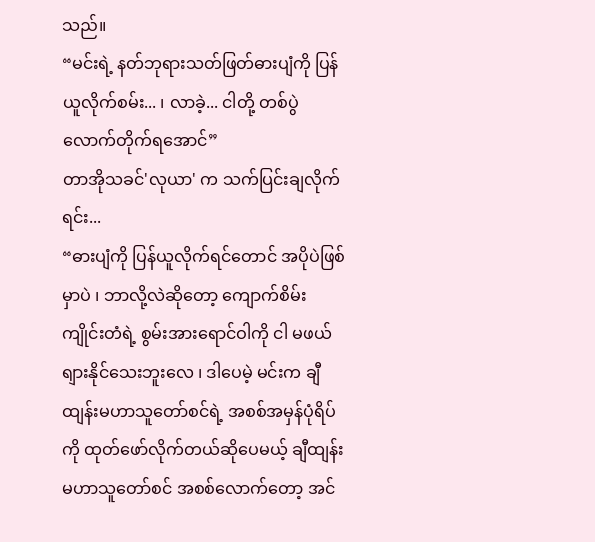သည်။
“မင်းရဲ့ နတ်ဘုရားသတ်ဖြတ်ဓားပျံကို ပြန်ယူလိုက်စမ်း... ၊ လာခဲ့... ငါတို့ တစ်ပွဲလောက်တိုက်ရအောင်”
တာအိုသခင်'လုယာ' က သက်ပြင်းချလိုက်ရင်း...
“ဓားပျံကို ပြန်ယူလိုက်ရင်တောင် အပိုပဲဖြစ်မှာပဲ ၊ ဘာလို့လဲဆိုတော့ ကျောက်စိမ်းကျိုင်းတံရဲ့ စွမ်းအားရောင်ဝါကို ငါ မဖယ်ရျားနိုင်သေးဘူးလေ ၊ ဒါပေမဲ့ မင်းက ချီထျန်းမဟာသူတော်စင်ရဲ့ အစစ်အမှန်ပုံရိပ်ကို ထုတ်ဖော်လိုက်တယ်ဆိုပေမယ့် ချီထျန်းမဟာသူတော်စင် အစစ်လောက်တော့ အင်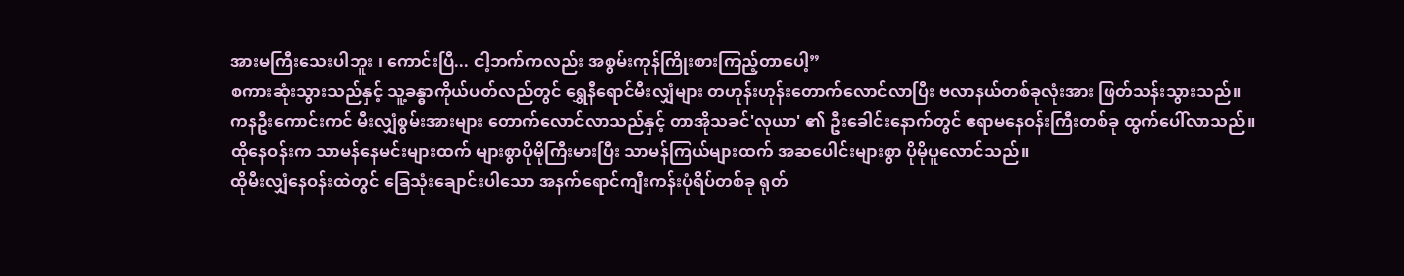အားမကြီးသေးပါဘူး ၊ ကောင်းပြီ... ငါ့ဘက်ကလည်း အစွမ်းကုန်ကြိုးစားကြည့်တာပေါ့”
စကားဆုံးသွားသည်နှင့် သူ့ခန္ဓာကိုယ်ပတ်လည်တွင် ရွှေနီရောင်မီးလျှံများ တဟုန်းဟုန်းတောက်လောင်လာပြီး ဗလာနယ်တစ်ခုလုံးအား ဖြတ်သန်းသွားသည်။
ကနဦးကောင်းကင် မီးလျှံစွမ်းအားများ တောက်လောင်လာသည်နှင့် တာအိုသခင်'လုယာ' ၏ ဦးခေါင်းနောက်တွင် ဧရာမနေဝန်းကြီးတစ်ခု ထွက်ပေါ်လာသည်။
ထိုနေဝန်းက သာမန်နေမင်းများထက် များစွာပိုမိုကြီးမားပြီး သာမန်ကြယ်များထက် အဆပေါင်းများစွာ ပိုမိုပူလောင်သည်။
ထိုမီးလျှံနေဝန်းထဲတွင် ခြေသုံးချောင်းပါသော အနက်ရောင်ကျီးကန်းပုံရိပ်တစ်ခု ရုတ်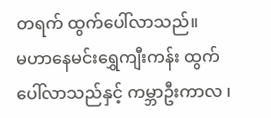တရက် ထွက်ပေါ်လာသည်။
မဟာနေမင်းရွှေကျီးကန်း ထွက်ပေါ်လာသည်နှင့် ကမ္ဘာဦးကာလ ၊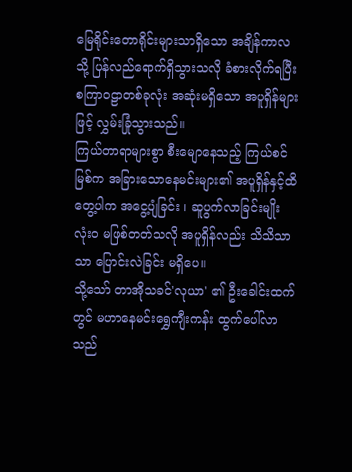မြေရိုင်းတောရိုင်းများသာရှိသော အချိန်ကာလသို့ ပြန်လည်ရောက်ရှိသွားသလို ခံစားလိုက်ရပြီး စကြာဝဠာတစ်ခုလုံး အဆုံးမရှိသော အပူရှိန်များဖြင့် လွှမ်းခြုံသွားသည်။
ကြယ်တာရာများစွာ စီးမျောနေသည့် ကြယ်စင်မြစ်က အခြားသောနေမင်းများ၏ အပူရှိန်နှင့်ထိတွေ့ပါက အငွေ့ပျံခြင်း ၊ ဆူပွက်လာခြင်းမျိုး လုံးဝ မဖြစ်တတ်သလို အပူရှိန်လည်း သိသိသာသာ ပြောင်းလဲခြင်း မရှိပေ။
သို့သော် တာအိုသခင်'လုယာ' ၏ ဦးခေါင်းထက်တွင် မဟာနေမင်းရွှေကျီးကန်း ထွက်ပေါ်လာသည်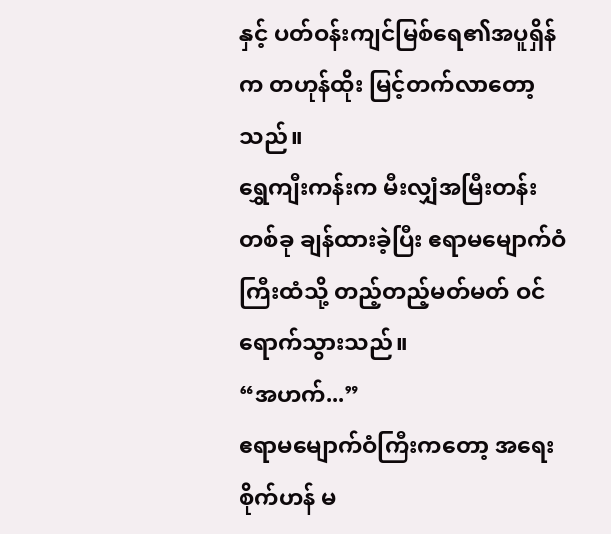နှင့် ပတ်ဝန်းကျင်မြစ်ရေ၏အပူရှိန်က တဟုန်ထိုး မြင့်တက်လာတော့သည်။
ရွှေကျီးကန်းက မီးလျှံအမြီးတန်းတစ်ခု ချန်ထားခဲ့ပြီး ဧရာမမျောက်ဝံကြီးထံသို့ တည့်တည့်မတ်မတ် ဝင်ရောက်သွားသည်။
“အဟက်...”
ဧရာမမျောက်ဝံကြီးကတော့ အရေးစိုက်ဟန် မ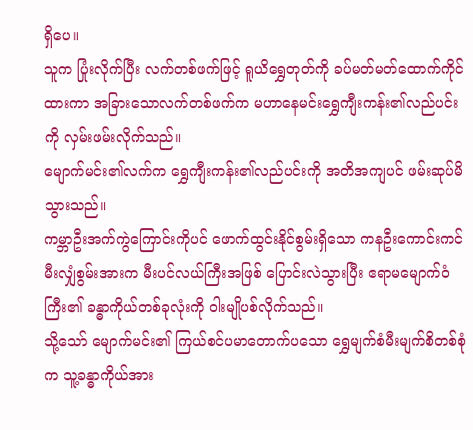ရှိပေ။
သူက ပြုံးလိုက်ပြီး လက်တစ်ဖက်ဖြင့် ရူယိရွှေတုတ်ကို ခပ်မတ်မတ်ထောက်ကိုင်ထားကာ အခြားသောလက်တစ်ဖက်က မဟာနေမင်းရွှေကျီးကန်း၏လည်ပင်းကို လှမ်းဖမ်းလိုက်သည်။
မျောက်မင်း၏လက်က ရွှေကျီးကန်း၏လည်ပင်းကို အတိအကျပင် ဖမ်းဆုပ်မိသွားသည်။
ကမ္ဘာဦးအက်ကွဲကြောင်းကိုပင် ဖောက်ထွင်းနိုင်စွမ်းရှိသော ကနဦးကောင်းကင်မီးလျှံစွမ်းအားက မီးပင်လယ်ကြီးအဖြစ် ပြောင်းလဲသွားပြီး ဧရာမမျောက်ဝံကြီး၏ ခန္ဓာကိုယ်တစ်ခုလုံးကို ဝါးမျိုပစ်လိုက်သည်။
သို့သော် မျောက်မင်း၏ ကြယ်စင်ပမာတောက်ပသော ရွှေမျက်စံမီးမျက်စိတစ်စုံက သူ့ခန္ဓာကိုယ်အား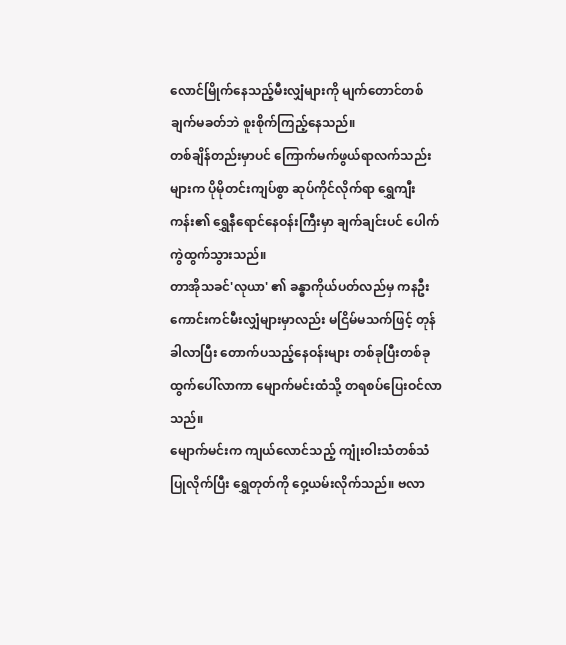လောင်မြိုက်နေသည့်မီးလျှံများကို မျက်တောင်တစ်ချက်မခတ်ဘဲ စူးစိုက်ကြည့်နေသည်။
တစ်ချိန်တည်းမှာပင် ကြောက်မက်ဖွယ်ရာလက်သည်းများက ပိုမိုတင်းကျပ်စွာ ဆုပ်ကိုင်လိုက်ရာ ရွှေကျီးကန်း၏ ရွှေနီရောင်နေဝန်းကြီးမှာ ချက်ချင်းပင် ပေါက်ကွဲထွက်သွားသည်။
တာအိုသခင်'လုယာ' ၏ ခန္ဓာကိုယ်ပတ်လည်မှ ကနဦးကောင်းကင်မီးလျှံများမှာလည်း မငြိမ်မသက်ဖြင့် တုန်ခါလာပြီး တောက်ပသည့်နေဝန်းများ တစ်ခုပြီးတစ်ခု ထွက်ပေါ်လာကာ မျောက်မင်းထံသို့ တရစပ်ပြေးဝင်လာသည်။
မျောက်မင်းက ကျယ်လောင်သည့် ကျုံးဝါးသံတစ်သံပြုလိုက်ပြီး ရွှေတုတ်ကို ဝှေ့ယမ်းလိုက်သည်။ ဗလာ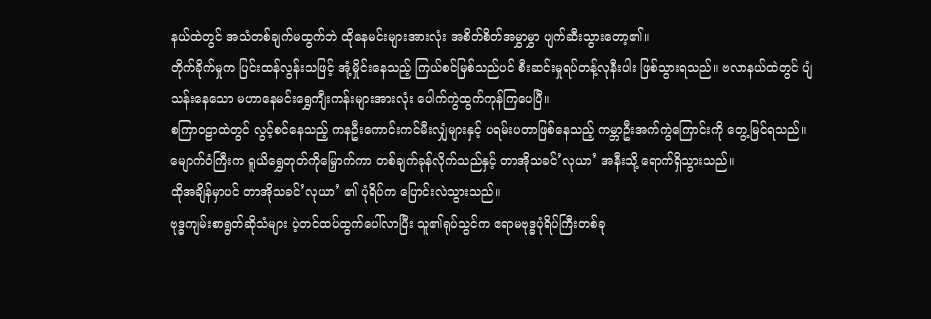နယ်ထဲတွင် အသံတစ်ချက်မထွက်ဘဲ ထိုနေမင်းများအားလုံး အစိတ်စိတ်အမွှာမွှာ ပျက်ဆီးသွားတော့၏။
တိုက်ခိုက်မှုက ပြင်းထန်လွန်းသဖြင့် အုံ့မှိုင်းနေသည့် ကြယ်စင်မြစ်သည်ပင် စီးဆင်းမှုရပ်တန့်လုနီးပါး ဖြစ်သွားရသည်။ ဗလာနယ်ထဲတွင် ပျံသန်းနေသော မဟာနေမင်းရွှေကျီးကန်းများအားလုံး ပေါက်ကွဲထွက်ကုန်ကြပေပြီ။
စကြာဝဠာထဲတွင် လွင့်စင်နေသည့် ကနဦးကောင်းကင်မီးလျှံများနှင့် ပရမ်းပတာဖြစ်နေသည့် ကမ္ဘာဦးအက်ကွဲကြောင်းကို တွေ့မြင်ရသည်။
မျောက်ဝံကြီးက ရူယိရွှေတုတ်ကိုမြှောက်ကာ တစ်ချက်ခုန်လိုက်သည်နှင့် တာအိုသခင်’လုယာ’ အနီးသို့ ရောက်ရှိသွားသည်။
ထိုအချိန်မှာပင် တာအိုသခင်’လုယာ’ ၏ ပုံရိပ်က ပြောင်းလဲသွားသည်။
ဗုဒ္ဓကျမ်းစာရွတ်ဆိုသံများ ပဲ့တင်ထပ်ထွက်ပေါ်လာပြီး သူ၏ရုပ်သွင်က ဧရာမဗုဒ္ဓပုံရိပ်ကြီးတစ်ခု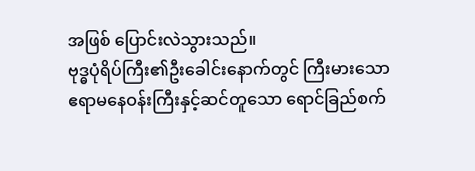အဖြစ် ပြောင်းလဲသွားသည်။
ဗုဒ္ဓပုံရိပ်ကြီး၏ဦးခေါင်းနောက်တွင် ကြီးမားသော ဧရာမနေဝန်းကြီးနှင့်ဆင်တူသော ရောင်ခြည်စက်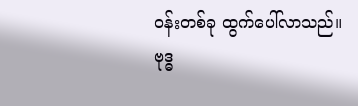ဝန်းတစ်ခု ထွက်ပေါ်လာသည်။
ဗုဒ္ဓ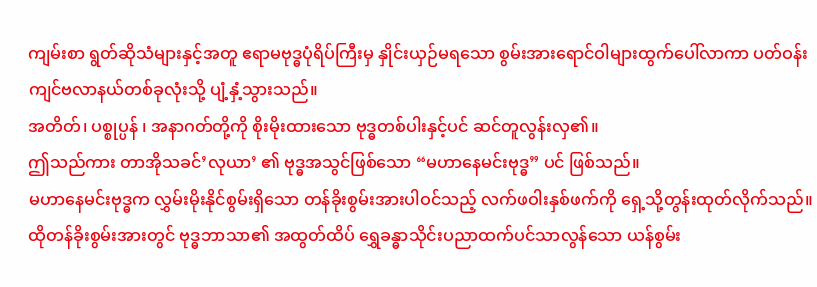ကျမ်းစာ ရွတ်ဆိုသံများနှင့်အတူ ဧရာမဗုဒ္ဓပုံရိပ်ကြီးမှ နှိုင်းယှဉ်မရသော စွမ်းအားရောင်ဝါများထွက်ပေါ်လာကာ ပတ်ဝန်းကျင်ဗလာနယ်တစ်ခုလုံးသို့ ပျံ့နှံ့သွားသည်။
အတိတ်၊ ပစ္စုပ္ပန် ၊ အနာဂတ်တို့ကို စိုးမိုးထားသော ဗုဒ္ဓတစ်ပါးနှင့်ပင် ဆင်တူလွန်းလှ၏။
ဤသည်ကား တာအိုသခင်’လုယာ’ ၏ ဗုဒ္ဓအသွင်ဖြစ်သော “မဟာနေမင်းဗုဒ္ဓ” ပင် ဖြစ်သည်။
မဟာနေမင်းဗုဒ္ဓက လွှမ်းမိုးနိုင်စွမ်းရှိသော တန်ခိုးစွမ်းအားပါဝင်သည့် လက်ဖဝါးနှစ်ဖက်ကို ရှေ့သို့တွန်းထုတ်လိုက်သည်။
ထိုတန်ခိုးစွမ်းအားတွင် ဗုဒ္ဓဘာသာ၏ အထွတ်ထိပ် ရွှေခန္ဓာသိုင်းပညာထက်ပင်သာလွန်သော ယန်စွမ်း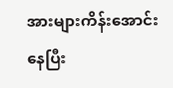အားများကိန်းအောင်းနေပြီး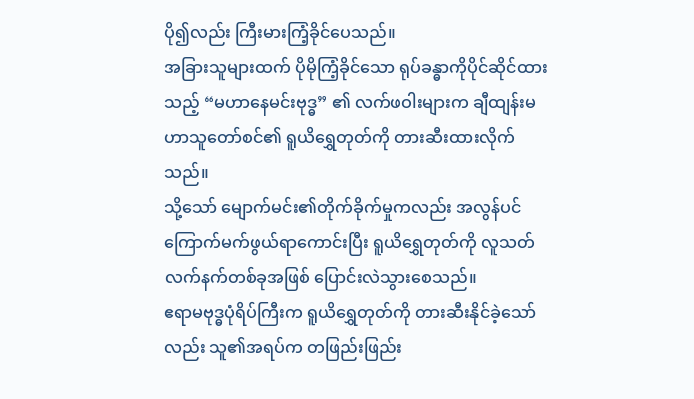ပို၍လည်း ကြီးမားကြံ့ခိုင်ပေသည်။
အခြားသူများထက် ပိုမိုကြံ့ခိုင်သော ရုပ်ခန္ဓာကိုပိုင်ဆိုင်ထားသည့် “မဟာနေမင်းဗုဒ္ဓ” ၏ လက်ဖဝါးများက ချီထျန်းမဟာသူတော်စင်၏ ရူယိရွှေတုတ်ကို တားဆီးထားလိုက်သည်။
သို့သော် မျောက်မင်း၏တိုက်ခိုက်မှုကလည်း အလွန်ပင်ကြောက်မက်ဖွယ်ရာကောင်းပြီး ရူယိရွှေတုတ်ကို လူသတ်လက်နက်တစ်ခုအဖြစ် ပြောင်းလဲသွားစေသည်။
ဧရာမဗုဒ္ဓပုံရိပ်ကြီးက ရူယိရွှေတုတ်ကို တားဆီးနိုင်ခဲ့သော်လည်း သူ၏အရပ်က တဖြည်းဖြည်း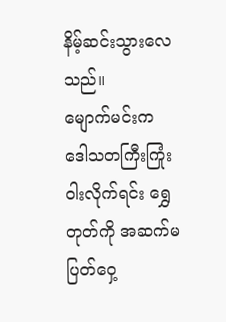နိမ့်ဆင်းသွားလေသည်။
မျောက်မင်းက ဒေါသတကြီးကြုံးဝါးလိုက်ရင်း ရွှေတုတ်ကို အဆက်မပြတ်ဝှေ့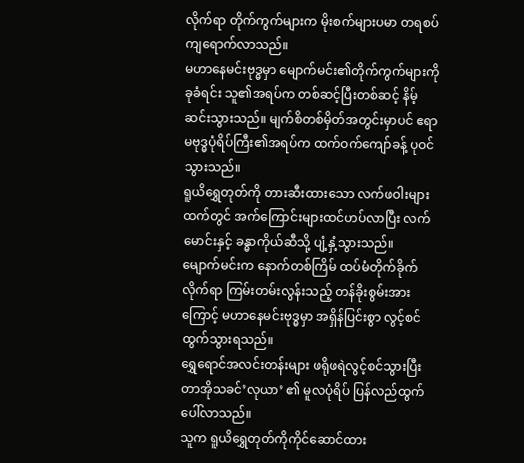လိုက်ရာ တိုက်ကွက်များက မိုးစက်များပမာ တရစပ် ကျရောက်လာသည်။
မဟာနေမင်းဗုဒ္ဓမှာ မျောက်မင်း၏တိုက်ကွက်များကို ခုခံရင်း သူ၏အရပ်က တစ်ဆင့်ပြီးတစ်ဆင့် နိမ့်ဆင်းသွားသည်။ မျက်စိတစ်မှိတ်အတွင်းမှာပင် ဧရာမဗုဒ္ဓပုံရိပ်ကြီး၏အရပ်က ထက်ဝက်ကျော်ခန့် ပုဝင်သွားသည်။
ရူယိရွှေတုတ်ကို တားဆီးထားသော လက်ဖဝါးများထက်တွင် အက်ကြောင်းများထင်ဟပ်လာပြီး လက်မောင်းနှင့် ခန္ဓာကိုယ်ဆီသို့ ပျံ့နှံ့သွားသည်။
မျောက်မင်းက နောက်တစ်ကြိမ် ထပ်မံတိုက်ခိုက်လိုက်ရာ ကြမ်းတမ်းလွန်းသည့် တန်ခိုးစွမ်းအားကြောင့် မဟာနေမင်းဗုဒ္ဓမှာ အရှိန်ပြင်းစွာ လွင့်စင်ထွက်သွားရသည်။
ရွှေရောင်အလင်းတန်းများ ဖရိုဖရဲလွင့်စင်သွားပြီး တာအိုသခင်’လုယာ’ ၏ မူလပုံရိပ် ပြန်လည်ထွက်ပေါ်လာသည်။
သူက ရူယိရွှေတုတ်ကိုကိုင်ဆောင်ထား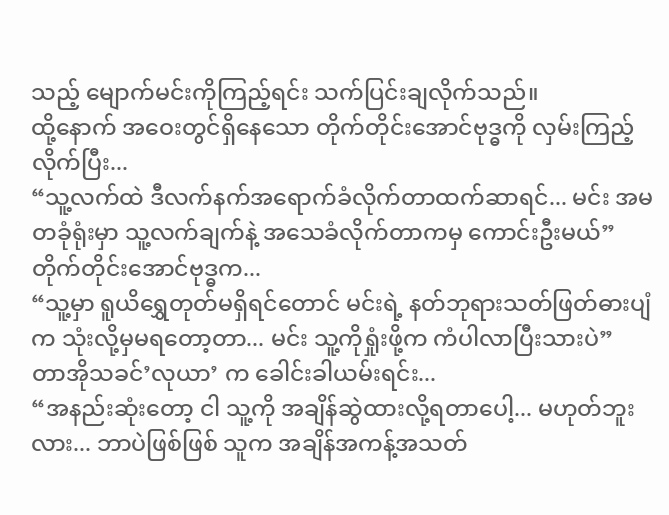သည့် မျောက်မင်းကိုကြည့်ရင်း သက်ပြင်းချလိုက်သည်။
ထို့နောက် အဝေးတွင်ရှိနေသော တိုက်တိုင်းအောင်ဗုဒ္ဓကို လှမ်းကြည့်လိုက်ပြီး...
“သူ့လက်ထဲ ဒီလက်နက်အရောက်ခံလိုက်တာထက်ဆာရင်... မင်း အမတခုံရုံးမှာ သူ့လက်ချက်နဲ့ အသေခံလိုက်တာကမှ ကောင်းဦးမယ်”
တိုက်တိုင်းအောင်ဗုဒ္ဓက...
“သူ့မှာ ရူယိရွှေတုတ်မရှိရင်တောင် မင်းရဲ့ နတ်ဘုရားသတ်ဖြတ်ဓားပျံက သုံးလို့မှမရတော့တာ... မင်း သူ့ကိုရှုံးဖို့က ကံပါလာပြီးသားပဲ”
တာအိုသခင်’လုယာ’ က ခေါင်းခါယမ်းရင်း...
“အနည်းဆုံးတော့ ငါ သူ့ကို အချိန်ဆွဲထားလို့ရတာပေါ့... မဟုတ်ဘူးလား... ဘာပဲဖြစ်ဖြစ် သူက အချိန်အကန့်အသတ်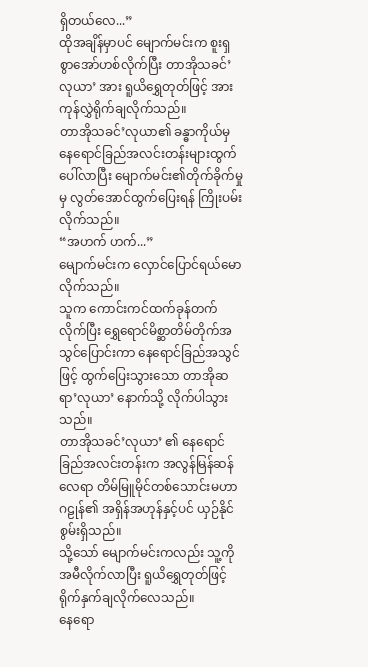ရှိတယ်လေ...”
ထိုအချိန်မှာပင် မျောက်မင်းက စူးရှစွာအော်ဟစ်လိုက်ပြီး တာအိုသခင်’လုယာ’ အား ရူယိရွှေတုတ်ဖြင့် အားကုန်လွှဲရိုက်ချလိုက်သည်။
တာအိုသခင်’လုယာ၏ ခန္ဓာကိုယ်မှ နေရောင်ခြည်အလင်းတန်းများထွက်ပေါ်လာပြီး မျောက်မင်း၏တိုက်ခိုက်မှုမှ လွတ်အောင်ထွက်ပြေးရန် ကြိုးပမ်းလိုက်သည်။
“အဟက် ဟက်...”
မျောက်မင်းက လှောင်ပြောင်ရယ်မောလိုက်သည်။
သူက ကောင်းကင်ထက်ခုန်တက်လိုက်ပြီး ရွှေရောင်မိစ္ဆာတိမ်တိုက်အသွင်ပြောင်းကာ နေရောင်ခြည်အသွင်ဖြင့် ထွက်ပြေးသွားသော တာအိုဆရာ’လုယာ’ နောက်သို့ လိုက်ပါသွားသည်။
တာအိုသခင်’လုယာ’ ၏ နေရောင်ခြည်အလင်းတန်းက အလွန်မြန်ဆန်လေရာ တိမ်မြူမိုင်တစ်သောင်းမဟာဂဠုန်၏ အရှိန်အဟုန်နှင့်ပင် ယှဉ်နိုင်စွမ်းရှိသည်။
သို့သော် မျောက်မင်းကလည်း သူ့ကိုအမီလိုက်လာပြီး ရူယိရွှေတုတ်ဖြင့် ရိုက်နှက်ချလိုက်လေသည်။
နေရော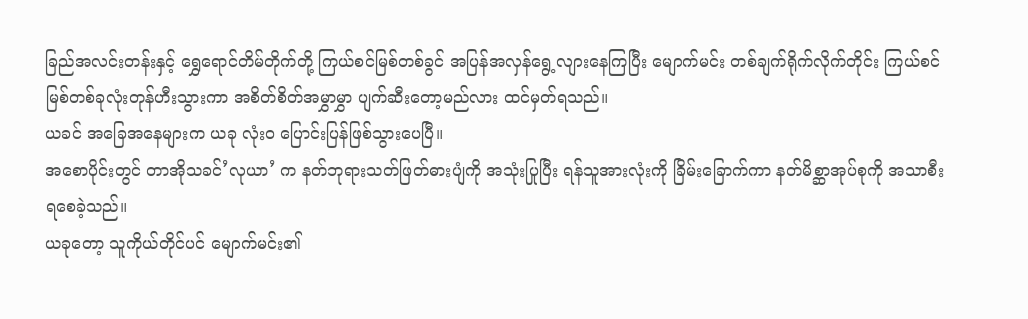ခြည်အလင်းတန်းနှင့် ရွှေရောင်တိမ်တိုက်တို့ ကြယ်စင်မြစ်တစ်ခွင် အပြန်အလှန်ရွေ့လျားနေကြပြီး မျောက်မင်း တစ်ချက်ရိုက်လိုက်တိုင်း ကြယ်စင်မြစ်တစ်ခုလုံးတုန်ဟီးသွားကာ အစိတ်စိတ်အမွှာမွှာ ပျက်ဆီးတော့မည်လား ထင်မှတ်ရသည်။
ယခင် အခြေအနေများက ယခု လုံးဝ ပြောင်းပြန်ဖြစ်သွားပေပြီ။
အစောပိုင်းတွင် တာအိုသခင်’လုယာ’ က နတ်ဘုရားသတ်ဖြတ်ဓားပျံကို အသုံးပြုပြီး ရန်သူအားလုံးကို ခြိမ်းခြောက်ကာ နတ်မိစ္ဆာအုပ်စုကို အသာစီးရစေခဲ့သည်။
ယခုတော့ သူကိုယ်တိုင်ပင် မျောက်မင်း၏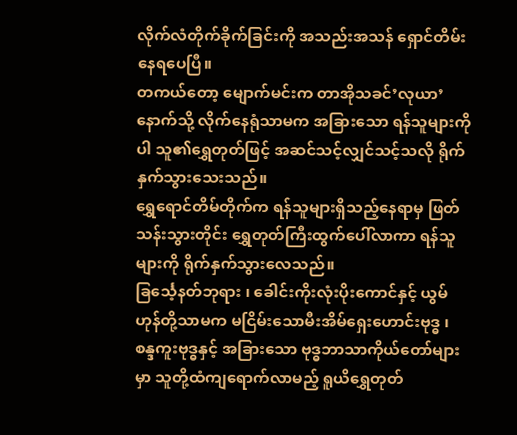လိုက်လံတိုက်ခိုက်ခြင်းကို အသည်းအသန် ရှောင်တိမ်းနေရပေပြီ။
တကယ်တော့ မျောက်မင်းက တာအိုသခင်’လုယာ’ နောက်သို့ လိုက်နေရုံသာမက အခြားသော ရန်သူများကိုပါ သူ၏ရွှေတုတ်ဖြင့် အဆင်သင့်လျှင်သင့်သလို ရိုက်နှက်သွားသေးသည်။
ရွှေရောင်တိမ်တိုက်က ရန်သူများရှိသည့်နေရာမှ ဖြတ်သန်းသွားတိုင်း ရွှေတုတ်ကြီးထွက်ပေါ်လာကာ ရန်သူများကို ရိုက်နှက်သွားလေသည်။
ခြင်္သေ့နတ်ဘုရား ၊ ခေါင်းကိုးလုံးပိုးကောင်နှင့် ယွမ်ဟုန်တို့သာမက မငြိမ်းသောမီးအိမ်ရှေးဟောင်းဗုဒ္ဓ ၊ စန္ဒကူးဗုဒ္ဓနှင့် အခြားသော ဗုဒ္ဓဘာသာကိုယ်တော်များမှာ သူတို့ထံကျရောက်လာမည့် ရူယိရွှေတုတ်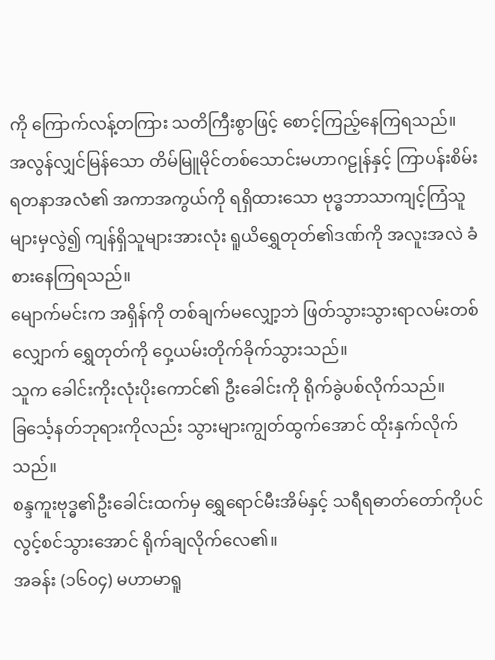ကို ကြောက်လန့်တကြား သတိကြီးစွာဖြင့် စောင့်ကြည့်နေကြရသည်။
အလွန်လျှင်မြန်သော တိမ်မြူမိုင်တစ်သောင်းမဟာဂဠုန်နှင့် ကြာပန်းစိမ်းရတနာအလံ၏ အကာအကွယ်ကို ရရှိထားသော ဗုဒ္ဓဘာသာကျင့်ကြံသူများမှလွဲ၍ ကျန်ရှိသူများအားလုံး ရူယိရွှေတုတ်၏ဒဏ်ကို အလူးအလဲ ခံစားနေကြရသည်။
မျောက်မင်းက အရှိန်ကို တစ်ချက်မလျှော့ဘဲ ဖြတ်သွားသွားရာလမ်းတစ်လျှောက် ရွှေတုတ်ကို ဝှေ့ယမ်းတိုက်ခိုက်သွားသည်။
သူက ခေါင်းကိုးလုံးပိုးကောင်၏ ဦးခေါင်းကို ရိုက်ခွဲပစ်လိုက်သည်။
ခြင်္သေ့နတ်ဘုရားကိုလည်း သွားများကျွတ်ထွက်အောင် ထိုးနှက်လိုက်သည်။
စန္ဒကူးဗုဒ္ဓ၏ဦးခေါင်းထက်မှ ရွှေရောင်မီးအိမ်နှင့် သရီရဓာတ်တော်ကိုပင် လွင့်စင်သွားအောင် ရိုက်ချလိုက်လေ၏။
အခန်း (၁၆၀၄) မဟာမာရူ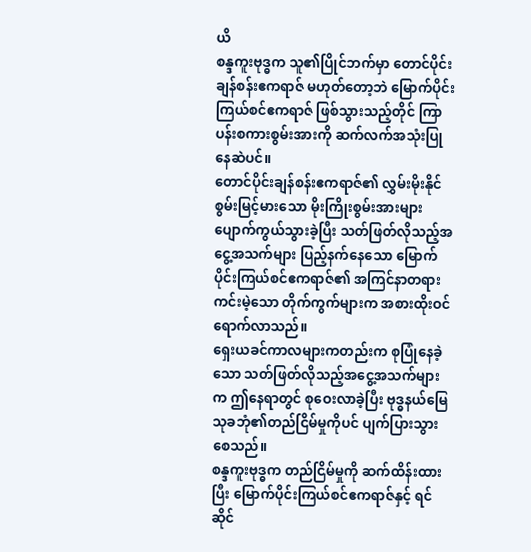ယိ
စန္ဒကူးဗုဒ္ဓက သူ၏ပြိုင်ဘက်မှာ တောင်ပိုင်းချန်စန်းဧကရာဇ် မဟုတ်တော့ဘဲ မြောက်ပိုင်းကြယ်စင်ဧကရာဇ် ဖြစ်သွားသည့်တိုင် ကြာပန်းစကားစွမ်းအားကို ဆက်လက်အသုံးပြုနေဆဲပင်။
တောင်ပိုင်းချန်စန်းဧကရာဇ်၏ လွှမ်းမိုးနိုင်စွမ်းမြင့်မားသော မိုးကြိုးစွမ်းအားများ ပျောက်ကွယ်သွားခဲ့ပြီး သတ်ဖြတ်လိုသည့်အငွေ့အသက်များ ပြည့်နက်နေသော မြောက်ပိုင်းကြယ်စင်ဧကရာဇ်၏ အကြင်နာတရားကင်းမဲ့သော တိုက်ကွက်များက အစားထိုးဝင်ရောက်လာသည်။
ရှေးယခင်ကာလများကတည်းက စုပြုံနေခဲ့သော သတ်ဖြတ်လိုသည့်အငွေ့အသက်များက ဤနေရာတွင် စုဝေးလာခဲ့ပြီး ဗုဒ္ဓနယ်မြေ သုခဘုံ၏တည်ငြိမ်မှုကိုပင် ပျက်ပြားသွားစေသည်။
စန္ဒကူးဗုဒ္ဓက တည်ငြိမ်မှုကို ဆက်ထိန်းထားပြီး မြောက်ပိုင်းကြယ်စင်ဧကရာဇ်နှင့် ရင်ဆိုင်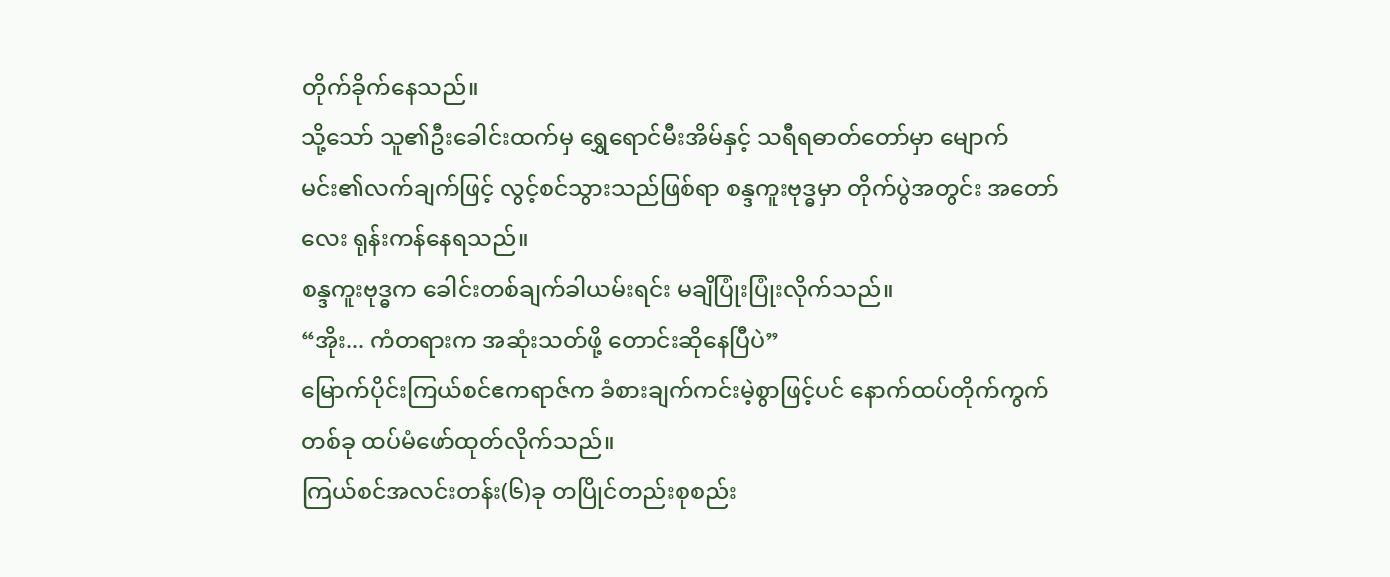တိုက်ခိုက်နေသည်။
သို့သော် သူ၏ဦးခေါင်းထက်မှ ရွှေရောင်မီးအိမ်နှင့် သရီရဓာတ်တော်မှာ မျောက်မင်း၏လက်ချက်ဖြင့် လွင့်စင်သွားသည်ဖြစ်ရာ စန္ဒကူးဗုဒ္ဓမှာ တိုက်ပွဲအတွင်း အတော်လေး ရုန်းကန်နေရသည်။
စန္ဒကူးဗုဒ္ဓက ခေါင်းတစ်ချက်ခါယမ်းရင်း မချိပြုံးပြုံးလိုက်သည်။
“အိုး... ကံတရားက အဆုံးသတ်ဖို့ တောင်းဆိုနေပြီပဲ”
မြောက်ပိုင်းကြယ်စင်ဧကရာဇ်က ခံစားချက်ကင်းမဲ့စွာဖြင့်ပင် နောက်ထပ်တိုက်ကွက်တစ်ခု ထပ်မံဖော်ထုတ်လိုက်သည်။
ကြယ်စင်အလင်းတန်း(၆)ခု တပြိုင်တည်းစုစည်း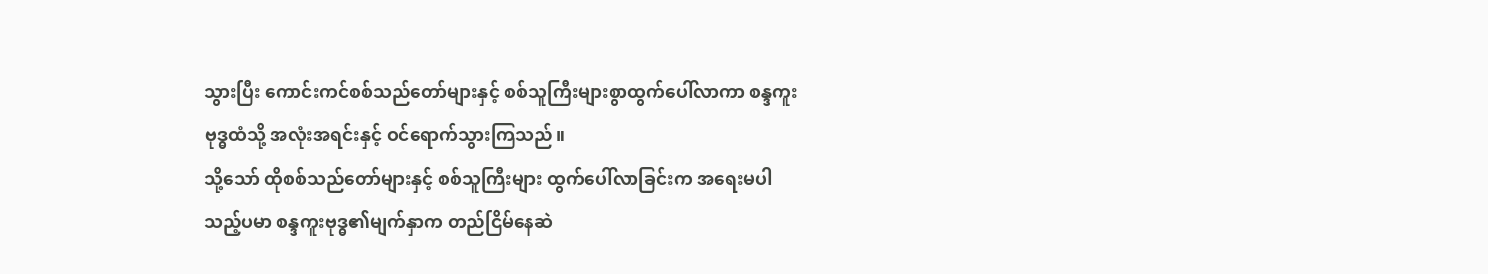သွားပြီး ကောင်းကင်စစ်သည်တော်များနှင့် စစ်သူကြီးများစွာထွက်ပေါ်လာကာ စန္ဒကူးဗုဒ္ဓထံသို့ အလုံးအရင်းနှင့် ဝင်ရောက်သွားကြသည်။
သို့သော် ထိုစစ်သည်တော်များနှင့် စစ်သူကြီးများ ထွက်ပေါ်လာခြင်းက အရေးမပါသည့်ပမာ စန္ဒကူးဗုဒ္ဓ၏မျက်နှာက တည်ငြိမ်နေဆဲ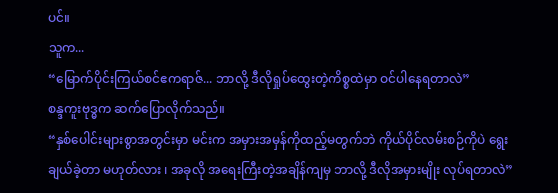ပင်။
သူက...
“မြောက်ပိုင်းကြယ်စင်ဧကရာဇ်... ဘာလို့ ဒီလိုရှုပ်ထွေးတဲ့ကိစ္စထဲမှာ ဝင်ပါနေရတာလဲ”
စန္ဒကူးဗုဒ္ဓက ဆက်ပြောလိုက်သည်။
“နှစ်ပေါင်းများစွာအတွင်းမှာ မင်းက အမှားအမှန်ကိုထည့်မတွက်ဘဲ ကိုယ်ပိုင်လမ်းစဉ်ကိုပဲ ရွေးချယ်ခဲ့တာ မဟုတ်လား ၊ အခုလို အရေးကြီးတဲ့အချိန်ကျမှ ဘာလို့ ဒီလိုအမှားမျိုး လုပ်ရတာလဲ”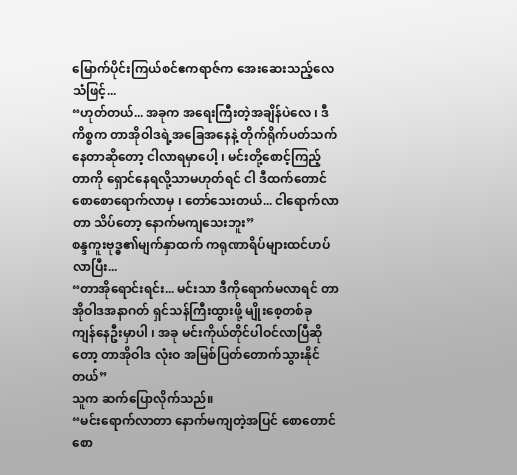မြောက်ပိုင်းကြယ်စင်ဧကရာဇ်က အေးဆေးသည့်လေသံဖြင့်...
“ဟုတ်တယ်... အခုက အရေးကြီးတဲ့အချိန်ပဲလေ ၊ ဒီကိစ္စက တာအိုဝါဒရဲ့အခြေအနေနဲ့ တိုက်ရိုက်ပတ်သက်နေတာဆိုတော့ ငါလာရမှာပေါ့ ၊ မင်းတို့စောင့်ကြည့်တာကို ရှောင်နေရလို့သာမဟုတ်ရင် ငါ ဒီထက်တောင် စောစောရောက်လာမှ ၊ တော်သေးတယ်... ငါရောက်လာတာ သိပ်တော့ နောက်မကျသေးဘူး”
စန္ဒကူးဗုဒ္ဓ၏မျက်နှာထက် ကရုဏာရိပ်များထင်ဟပ်လာပြီး...
“တာအိုရောင်းရင်း... မင်းသာ ဒီကိုရောက်မလာရင် တာအိုဝါဒအနာဂတ် ရှင်သန်ကြီးထွားဖို့ မျိုးစေ့တစ်ခု ကျန်နေဦးမှာပါ ၊ အခု မင်းကိုယ်တိုင်ပါဝင်လာပြီဆိုတော့ တာအိုဝါဒ လုံးဝ အမြစ်ပြတ်တောက်သွားနိုင်တယ်”
သူက ဆက်ပြောလိုက်သည်။
“မင်းရောက်လာတာ နောက်မကျတဲ့အပြင် စောတောင် စော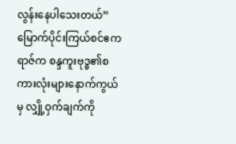လွန်းနေပါသေးတယ်”
မြောက်ပိုင်းကြယ်စင်ဧကရာဇ်က စန္ဒကူးဗုဒ္ဓ၏စကားလုံးများနောက်ကွယ်မှ လျှို့ဝှက်ချက်ကို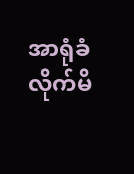အာရုံခံလိုက်မိ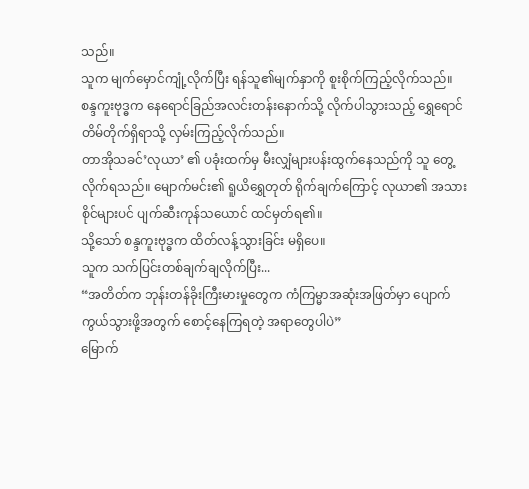သည်။
သူက မျက်မှောင်ကျုံ့လိုက်ပြီး ရန်သူ၏မျက်နှာကို စူးစိုက်ကြည့်လိုက်သည်။
စန္ဒကူးဗုဒ္ဓက နေရောင်ခြည်အလင်းတန်းနောက်သို့ လိုက်ပါသွားသည့် ရွှေရောင်တိမ်တိုက်ရှိရာသို့ လှမ်းကြည့်လိုက်သည်။
တာအိုသခင်’လုယာ’ ၏ ပခုံးထက်မှ မီးလျှံများပန်းထွက်နေသည်ကို သူ တွေ့လိုက်ရသည်။ မျောက်မင်း၏ ရူယိရွှေတုတ် ရိုက်ချက်ကြောင့် လုယာ၏ အသားစိုင်များပင် ပျက်ဆီးကုန်သယောင် ထင်မှတ်ရ၏။
သို့သော် စန္ဒကူးဗုဒ္ဓက ထိတ်လန့်သွားခြင်း မရှိပေ။
သူက သက်ပြင်းတစ်ချက်ချလိုက်ပြီး...
“အတိတ်က ဘုန်းတန်ခိုးကြီးမားမှုတွေက ကံကြမ္မာအဆုံးအဖြတ်မှာ ပျောက်ကွယ်သွားဖို့အတွက် စောင့်နေကြရတဲ့ အရာတွေပါပဲ”
မြောက်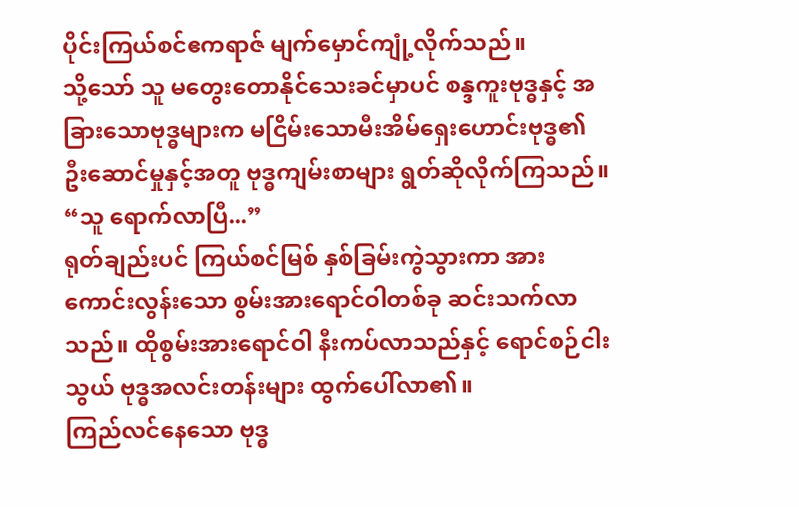ပိုင်းကြယ်စင်ဧကရာဇ် မျက်မှောင်ကျုံ့လိုက်သည်။
သို့သော် သူ မတွေးတောနိုင်သေးခင်မှာပင် စန္ဒကူးဗုဒ္ဓနှင့် အခြားသောဗုဒ္ဓများက မငြိမ်းသောမီးအိမ်ရှေးဟောင်းဗုဒ္ဓ၏ ဦးဆောင်မှုနှင့်အတူ ဗုဒ္ဓကျမ်းစာများ ရွတ်ဆိုလိုက်ကြသည်။
“သူ ရောက်လာပြီ...”
ရုတ်ချည်းပင် ကြယ်စင်မြစ် နှစ်ခြမ်းကွဲသွားကာ အားကောင်းလွန်းသော စွမ်းအားရောင်ဝါတစ်ခု ဆင်းသက်လာသည်။ ထိုစွမ်းအားရောင်ဝါ နီးကပ်လာသည်နှင့် ရောင်စဉ်ငါးသွယ် ဗုဒ္ဓအလင်းတန်းများ ထွက်ပေါ်လာ၏။
ကြည်လင်နေသော ဗုဒ္ဓ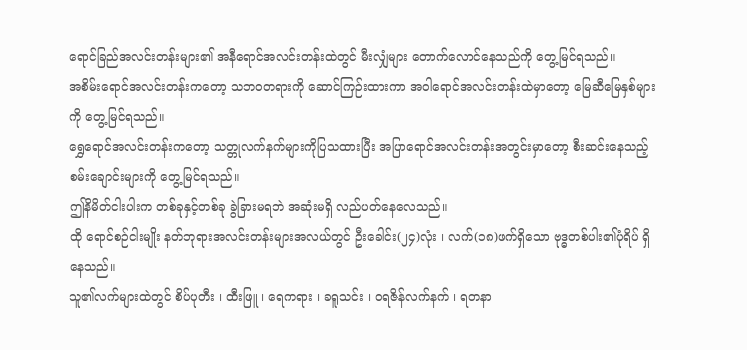ရောင်ခြည်အလင်းတန်းများ၏ အနီရောင်အလင်းတန်းထဲတွင် မီးလျှံများ တောက်လောင်နေသည်ကို တွေ့မြင်ရသည်။
အစိမ်းရောင်အလင်းတန်းကတော့ သဘဝတရားကို ဆောင်ကြဉ်းထားကာ အဝါရောင်အလင်းတန်းထဲမှာတော့ မြေဆီမြေနှစ်များကို တွေ့မြင်ရသည်။
ရွှေရောင်အလင်းတန်းကတော့ သတ္တုလက်နက်များကိုပြသထားပြီး အပြာရောင်အလင်းတန်းအတွင်းမှာတော့ စီးဆင်းနေသည့်စမ်းချောင်းများကို တွေ့မြင်ရသည်။
ဤနိမိတ်ငါးပါးက တစ်ခုနှင့်တစ်ခု ခွဲခြားမရဘဲ အဆုံးမရှိ လည်ပတ်နေလေသည်။
ထို ရောင်စဉ်ငါးမျိုး နတ်ဘုရားအလင်းတန်းများအလယ်တွင် ဦးခေါင်း(၂၄)လုံး ၊ လက်(၁၈)ဖက်ရှိသော ဗုဒ္ဓတစ်ပါး၏ပုံရိပ် ရှိနေသည်။
သူ၏လက်များထဲတွင် စိပ်ပုတီး ၊ ထီးဖြူ ၊ ရေကရား ၊ ခရူသင်း ၊ ဝရဇိန်လက်နက် ၊ ရတနာ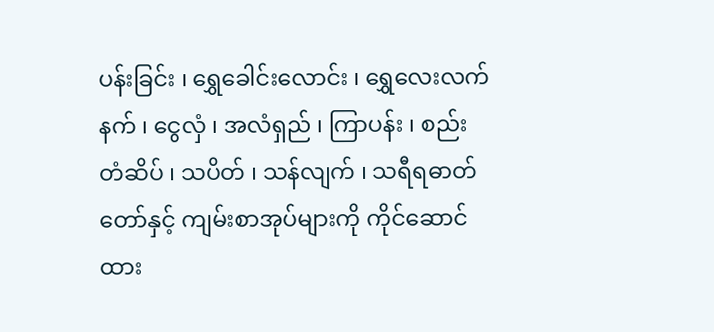ပန်းခြင်း ၊ ရွှေခေါင်းလောင်း ၊ ရွှေလေးလက်နက် ၊ ငွေလှံ ၊ အလံရှည် ၊ ကြာပန်း ၊ စည်းတံဆိပ် ၊ သပိတ် ၊ သန်လျက် ၊ သရီရဓာတ်တော်နှင့် ကျမ်းစာအုပ်များကို ကိုင်ဆောင်ထား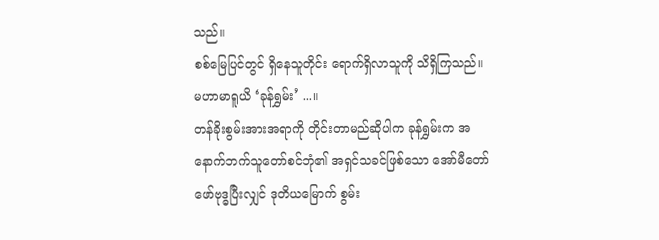သည်။
စစ်မြေပြင်တွင် ရှိနေသူတိုင်း ရောက်ရှိလာသူကို သိရှိကြသည်။
မဟာမာရူယိ ‘ခုန်ရွှမ်း’ ...။
တန်ခိုးစွမ်းအားအရာကို တိုင်းတာမည်ဆိုပါက ခုန်ရွှမ်းက အနောက်ဘက်သူတော်စင်ဘုံ၏ အရှင်သခင်ဖြစ်သော အော်မီတော်ဖော်ဗုဒ္ဓပြီးလျှင် ဒုတိယမြောက် စွမ်း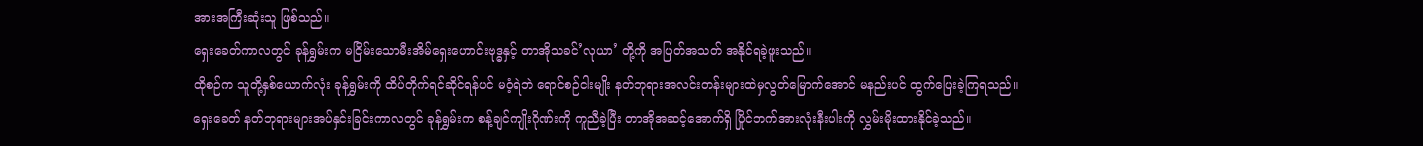အားအကြီးဆုံးသူ ဖြစ်သည်။
ရှေးခေတ်ကာလတွင် ခုန်ရွှမ်းက မငြိမ်းသောမီးအိမ်ရှေးဟောင်းဗုဒ္ဓနှင့် တာအိုသခင်’လုယာ’ တို့ကို အပြတ်အသတ် အနိုင်ရခဲ့ဖူးသည်။
ထိုစဉ်က သူတို့နှစ်ယောက်လုံး ခုန်ရွှမ်းကို ထိပ်တိုက်ရင်ဆိုင်ရန်ပင် မဝံ့ရဲဘဲ ရောင်စဉ်ငါးမျိုး နတ်ဘုရားအလင်းတန်းများထဲမှလွတ်မြောက်အောင် မနည်းပင် ထွက်ပြေးခဲ့ကြရသည်။
ရှေးခေတ် နတ်ဘုရားများအပ်နှင်းခြင်းကာလတွင် ခုန်ရွှမ်းက စန့်ချင်ကျိုးဂိုဏ်းကို ကူညီခဲ့ပြီး တာအိုအဆင့်အောက်ရှိ ပြိုင်ဘက်အားလုံးနီးပါးကို လွှမ်းမိုးထားနိုင်ခဲ့သည်။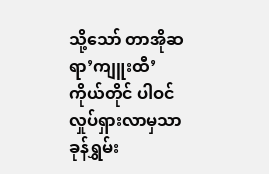သို့သော် တာအိုဆရာ’ကျူးထီ’ ကိုယ်တိုင် ပါဝင်လှုပ်ရှားလာမှသာ ခုန်ရွှမ်း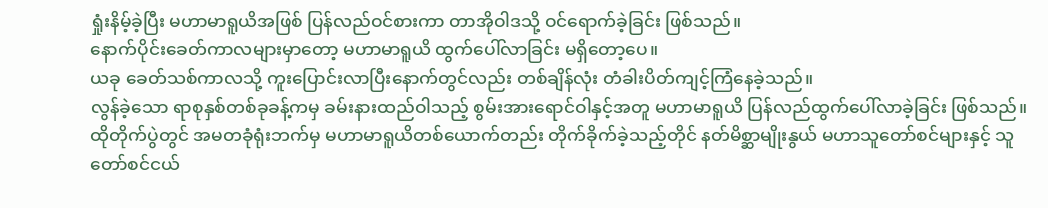ရှုံးနိမ့်ခဲ့ပြီး မဟာမာရူယိအဖြစ် ပြန်လည်ဝင်စားကာ တာအိုဝါဒသို့ ဝင်ရောက်ခဲ့ခြင်း ဖြစ်သည်။
နောက်ပိုင်းခေတ်ကာလများမှာတော့ မဟာမာရူယိ ထွက်ပေါ်လာခြင်း မရှိတော့ပေ။
ယခု ခေတ်သစ်ကာလသို့ ကူးပြောင်းလာပြီးနောက်တွင်လည်း တစ်ချိန်လုံး တံခါးပိတ်ကျင့်ကြံနေခဲ့သည်။
လွန်ခဲ့သော ရာစုနှစ်တစ်ခုခန့်ကမှ ခမ်းနားထည်ဝါသည့် စွမ်းအားရောင်ဝါနှင့်အတူ မဟာမာရူယိ ပြန်လည်ထွက်ပေါ်လာခဲ့ခြင်း ဖြစ်သည်။
ထိုတိုက်ပွဲတွင် အမတခုံရုံးဘက်မှ မဟာမာရူယိတစ်ယောက်တည်း တိုက်ခိုက်ခဲ့သည့်တိုင် နတ်မိစ္ဆာမျိုးနွယ် မဟာသူတော်စင်များနှင့် သူတော်စင်ငယ်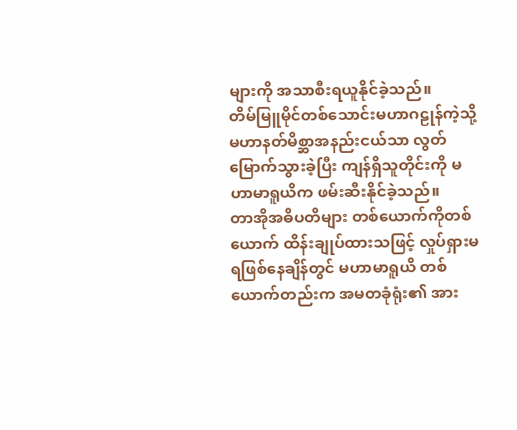များကို အသာစီးရယူနိုင်ခဲ့သည်။
တိမ်မြူမိုင်တစ်သောင်းမဟာဂဠုန်ကဲ့သို့ မဟာနတ်မိစ္ဆာအနည်းငယ်သာ လွတ်မြောက်သွားခဲ့ပြီး ကျန်ရှိသူတိုင်းကို မဟာမာရူယိက ဖမ်းဆီးနိုင်ခဲ့သည်။
တာအိုအဓိပတိများ တစ်ယောက်ကိုတစ်ယောက် ထိန်းချုပ်ထားသဖြင့် လှုပ်ရှားမရဖြစ်နေချိန်တွင် မဟာမာရူယိ တစ်ယောက်တည်းက အမတခုံရုံး၏ အား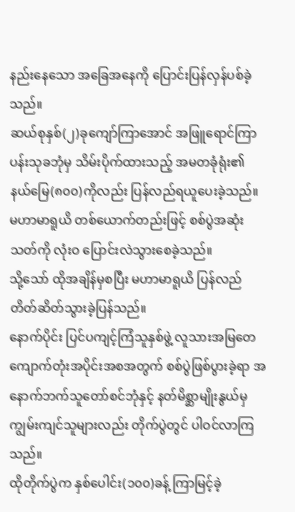နည်းနေသော အခြေအနေကို ပြောင်းပြန်လှန်ပစ်ခဲ့သည်။
ဆယ်စုနှစ်(၂)ခုကျော်ကြာအောင် အဖြူရောင်ကြာပန်းသုခဘုံမှ သိမ်းပိုက်ထားသည့် အမတခုံရုံး၏ နယ်မြေ(၈၀၀)ကိုလည်း ပြန်လည်ရယူပေးခဲ့သည်။
မဟာမာရူယိ တစ်ယောက်တည်းဖြင့် စစ်ပွဲအဆုံးသတ်ကို လုံးဝ ပြောင်းလဲသွားစေခဲ့သည်။
သို့သော် ထိုအချိန်မှစပြီး မဟာမာရူယိ ပြန်လည်တိတ်ဆိတ်သွားခဲ့ပြန်သည်။
နောက်ပိုင်း ပြင်ပကျင့်ကြံသူနှစ်ဖွဲ့ လူသားအမြတေကျောက်တုံးအပိုင်းအစအတွက် စစ်ပွဲဖြစ်ပွားခဲ့ရာ အနောက်ဘက်သူတော်စင်ဘုံနှင့် နတ်မိစ္ဆာမျိုးနွယ်မှ ကျွမ်းကျင်သူများလည်း တိုက်ပွဲတွင် ပါဝင်လာကြသည်။
ထိုတိုက်ပွဲက နှစ်ပေါင်း(၁၀၀)ခန့် ကြာမြင့်ခဲ့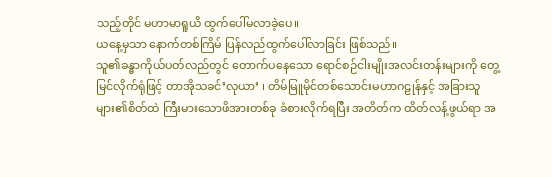သည့်တိုင် မဟာမာရူယိ ထွက်ပေါ်မလာခဲ့ပေ။
ယနေ့မှသာ နောက်တစ်ကြိမ် ပြန်လည်ထွက်ပေါ်လာခြင်း ဖြစ်သည်။
သူ၏ခန္ဓာကိုယ်ပတ်လည်တွင် တောက်ပနေသော ရောင်စဉ်ငါးမျိုးအလင်းတန်းများကို တွေ့မြင်လိုက်ရုံဖြင့် တာအိုသခင်’လုယာ’ ၊ တိမ်မြူမိုင်တစ်သောင်းမဟာဂဠုန်နှင့် အခြားသူများ၏စိတ်ထဲ ကြီးမားသောဖိအားတစ်ခု ခံစားလိုက်ရပြီး အတိတ်က ထိတ်လန့်ဖွယ်ရာ အ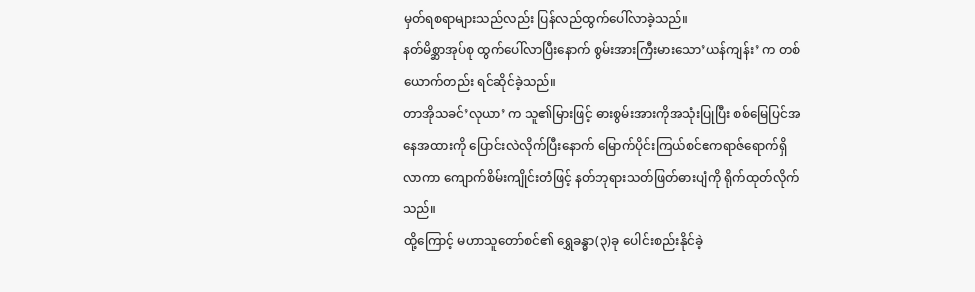မှတ်ရစရာများသည်လည်း ပြန်လည်ထွက်ပေါ်လာခဲ့သည်။
နတ်မိစ္ဆာအုပ်စု ထွက်ပေါ်လာပြီးနောက် စွမ်းအားကြီးမားသော’ယန်ကျန်း’ က တစ်ယောက်တည်း ရင်ဆိုင်ခဲ့သည်။
တာအိုသခင်’လုယာ’ က သူ၏မြားဖြင့် ဓားစွမ်းအားကိုအသုံးပြုပြီး စစ်မြေပြင်အနေအထားကို ပြောင်းလဲလိုက်ပြီးနောက် မြောက်ပိုင်းကြယ်စင်ဧကရာဇ်ရောက်ရှိလာကာ ကျောက်စိမ်းကျိုင်းတံဖြင့် နတ်ဘုရားသတ်ဖြတ်ဓားပျံကို ရိုက်ထုတ်လိုက်သည်။
ထို့ကြောင့် မဟာသူတော်စင်၏ ရွှေခန္ဓာ(၃)ခု ပေါင်းစည်းနိုင်ခဲ့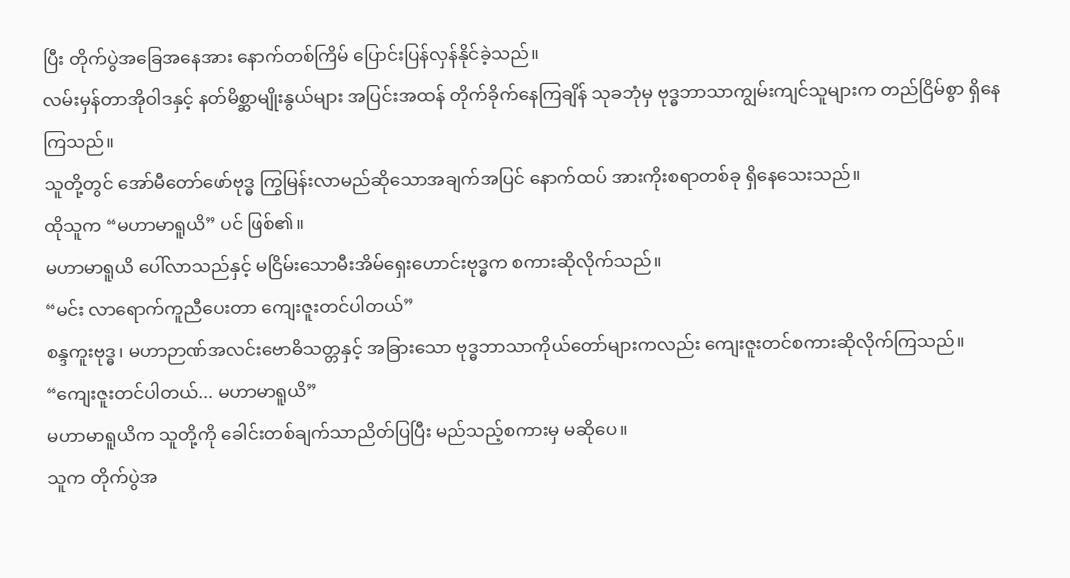ပြီး တိုက်ပွဲအခြေအနေအား နောက်တစ်ကြိမ် ပြောင်းပြန်လှန်နိုင်ခဲ့သည်။
လမ်းမှန်တာအိုဝါဒနှင့် နတ်မိစ္ဆာမျိုးနွယ်များ အပြင်းအထန် တိုက်ခိုက်နေကြချိန် သုခဘုံမှ ဗုဒ္ဓဘာသာကျွမ်းကျင်သူများက တည်ငြိမ်စွာ ရှိနေကြသည်။
သူတို့တွင် အော်မီတော်ဖော်ဗုဒ္ဓ ကြွမြန်းလာမည်ဆိုသောအချက်အပြင် နောက်ထပ် အားကိုးစရာတစ်ခု ရှိနေသေးသည်။
ထိုသူက “မဟာမာရူယိ” ပင် ဖြစ်၏။
မဟာမာရူယိ ပေါ်လာသည်နှင့် မငြိမ်းသောမီးအိမ်ရှေးဟောင်းဗုဒ္ဓက စကားဆိုလိုက်သည်။
“မင်း လာရောက်ကူညီပေးတာ ကျေးဇူးတင်ပါတယ်”
စန္ဒကူးဗုဒ္ဓ၊ မဟာဉာဏ်အလင်းဗောဓိသတ္တနှင့် အခြားသော ဗုဒ္ဓဘာသာကိုယ်တော်များကလည်း ကျေးဇူးတင်စကားဆိုလိုက်ကြသည်။
“ကျေးဇူးတင်ပါတယ်... မဟာမာရူယိ”
မဟာမာရူယိက သူတို့ကို ခေါင်းတစ်ချက်သာညိတ်ပြပြီး မည်သည့်စကားမှ မဆိုပေ။
သူက တိုက်ပွဲအ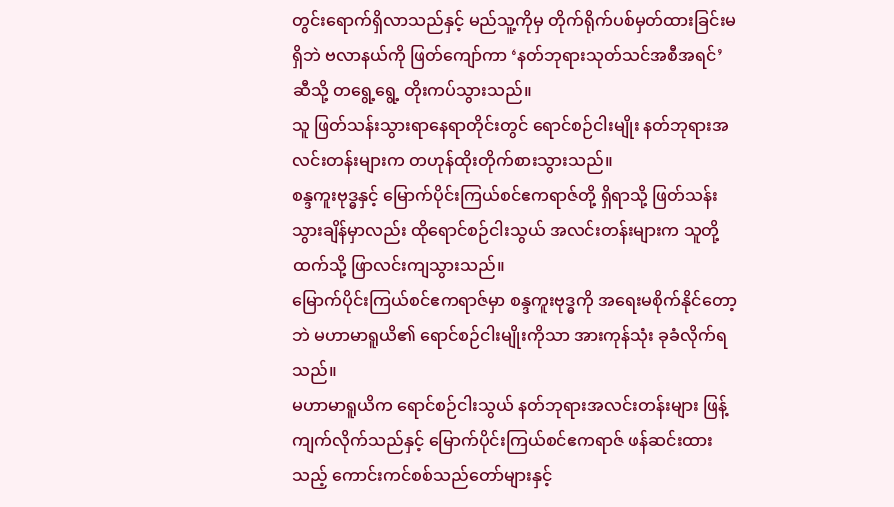တွင်းရောက်ရှိလာသည်နှင့် မည်သူ့ကိုမှ တိုက်ရိုက်ပစ်မှတ်ထားခြင်းမရှိဘဲ ဗလာနယ်ကို ဖြတ်ကျော်ကာ ‘နတ်ဘုရားသုတ်သင်အစီအရင်’ ဆီသို့ တရွေ့ရွေ့ တိုးကပ်သွားသည်။
သူ ဖြတ်သန်းသွားရာနေရာတိုင်းတွင် ရောင်စဉ်ငါးမျိုး နတ်ဘုရားအလင်းတန်းများက တဟုန်ထိုးတိုက်စားသွားသည်။
စန္ဒကူးဗုဒ္ဓနှင့် မြောက်ပိုင်းကြယ်စင်ဧကရာဇ်တို့ ရှိရာသို့ ဖြတ်သန်းသွားချိန်မှာလည်း ထိုရောင်စဉ်ငါးသွယ် အလင်းတန်းများက သူတို့ထက်သို့ ဖြာလင်းကျသွားသည်။
မြောက်ပိုင်းကြယ်စင်ဧကရာဇ်မှာ စန္ဒကူးဗုဒ္ဓကို အရေးမစိုက်နိုင်တော့ဘဲ မဟာမာရူယိ၏ ရောင်စဉ်ငါးမျိုးကိုသာ အားကုန်သုံး ခုခံလိုက်ရသည်။
မဟာမာရူယိက ရောင်စဉ်ငါးသွယ် နတ်ဘုရားအလင်းတန်းများ ဖြန့်ကျက်လိုက်သည်နှင့် မြောက်ပိုင်းကြယ်စင်ဧကရာဇ် ဖန်ဆင်းထားသည့် ကောင်းကင်စစ်သည်တော်များနှင့်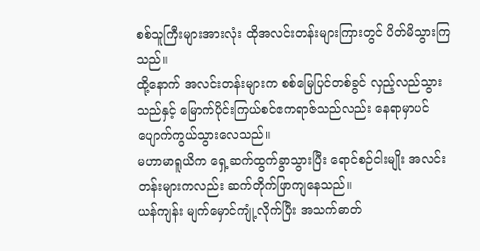စစ်သူကြီးများအားလုံး ထိုအလင်းတန်းများကြားတွင် ပိတ်မိသွားကြသည်။
ထို့နောက် အလင်းတန်းများက စစ်မြေပြင်တစ်ခွင် လှည့်လည်သွားသည်နှင့် မြောက်ပိုင်းကြယ်စင်ဧကရာဇ်သည်လည်း နေရာမှာပင် ပျောက်ကွယ်သွားလေသည်။
မဟာမာရူယိက ရှေ့ဆက်ထွက်ခွာသွားပြီး ရောင်စဉ်ငါးမျိုး အလင်းတန်းများကလည်း ဆက်တိုက်ဖြာကျနေသည်။
ယန်ကျန်း မျက်မှောင်ကျုံ့လိုက်ပြီး အသက်ဓာတ်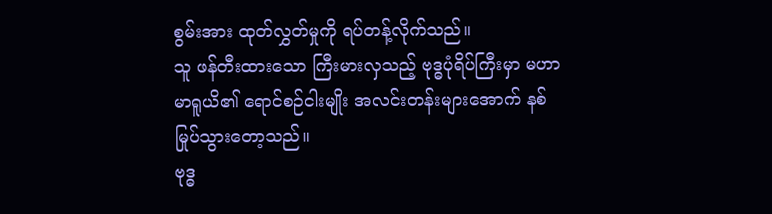စွမ်းအား ထုတ်လွှတ်မှုကို ရပ်တန့်လိုက်သည်။
သူ ဖန်တီးထားသော ကြီးမားလှသည့် ဗုဒ္ဓပုံရိပ်ကြီးမှာ မဟာမာရူယိ၏ ရောင်စဉ်ငါးမျိုး အလင်းတန်းများအောက် နစ်မြုပ်သွားတော့သည်။
ဗုဒ္ဓ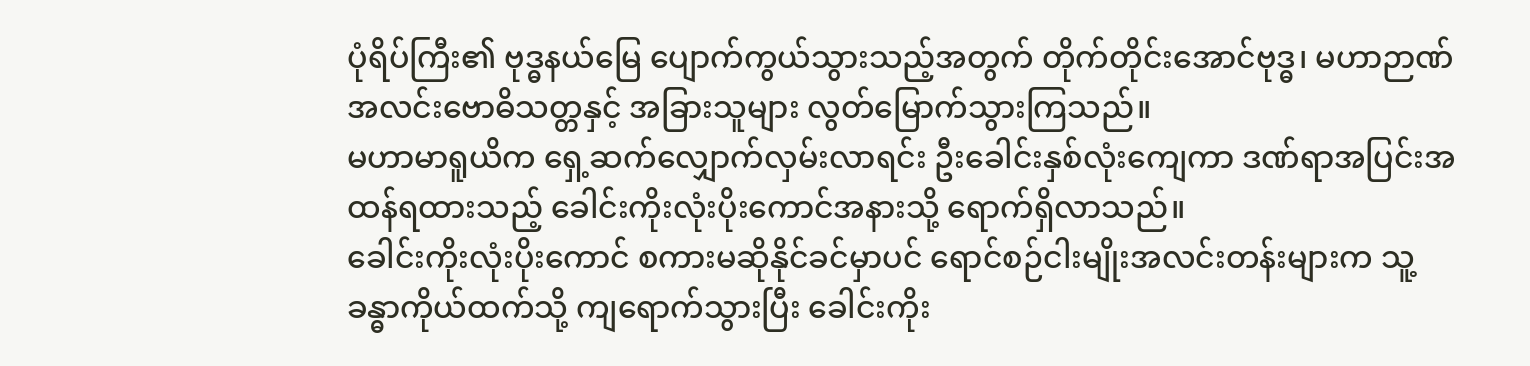ပုံရိပ်ကြီး၏ ဗုဒ္ဓနယ်မြေ ပျောက်ကွယ်သွားသည့်အတွက် တိုက်တိုင်းအောင်ဗုဒ္ဓ၊ မဟာဉာဏ်အလင်းဗောဓိသတ္တနှင့် အခြားသူများ လွတ်မြောက်သွားကြသည်။
မဟာမာရူယိက ရှေ့ဆက်လျှောက်လှမ်းလာရင်း ဦးခေါင်းနှစ်လုံးကျေကာ ဒဏ်ရာအပြင်းအထန်ရထားသည့် ခေါင်းကိုးလုံးပိုးကောင်အနားသို့ ရောက်ရှိလာသည်။
ခေါင်းကိုးလုံးပိုးကောင် စကားမဆိုနိုင်ခင်မှာပင် ရောင်စဉ်ငါးမျိုးအလင်းတန်းများက သူ့ခန္ဓာကိုယ်ထက်သို့ ကျရောက်သွားပြီး ခေါင်းကိုး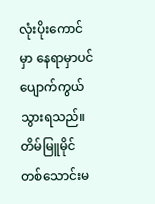လုံးပိုးကောင်မှာ နေရာမှာပင် ပျောက်ကွယ်သွားရသည်။
တိမ်မြူမိုင်တစ်သောင်းမ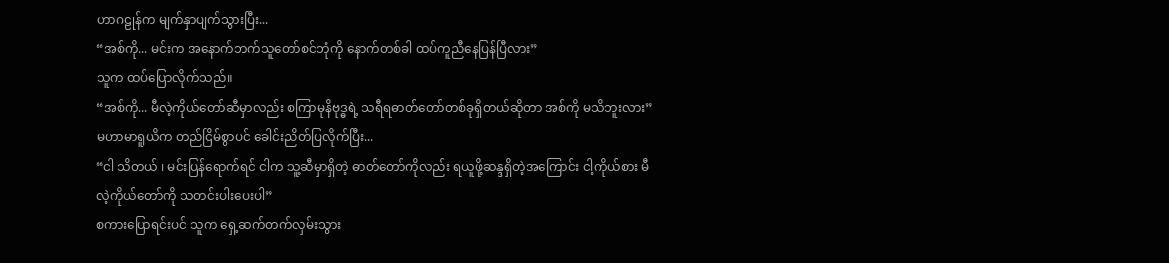ဟာဂဠုန်က မျက်နှာပျက်သွားပြီး...
“အစ်ကို... မင်းက အနောက်ဘက်သူတော်စင်ဘုံကို နောက်တစ်ခါ ထပ်ကူညီနေပြန်ပြီလား”
သူက ထပ်ပြောလိုက်သည်။
“အစ်ကို... မီလဲ့ကိုယ်တော်ဆီမှာလည်း စကြာမုနိဗုဒ္ဓရဲ့ သရီရဓာတ်တော်တစ်ခုရှိတယ်ဆိုတာ အစ်ကို မသိဘူးလား”
မဟာမာရူယိက တည်ငြိမ်စွာပင် ခေါင်းညိတ်ပြလိုက်ပြီး...
“ငါ သိတယ် ၊ မင်းပြန်ရောက်ရင် ငါက သူ့ဆီမှာရှိတဲ့ ဓာတ်တော်ကိုလည်း ရယူဖို့ဆန္ဒရှိတဲ့အကြောင်း ငါ့ကိုယ်စား မီလဲ့ကိုယ်တော်ကို သတင်းပါးပေးပါ”
စကားပြောရင်းပင် သူက ရှေ့ဆက်တက်လှမ်းသွား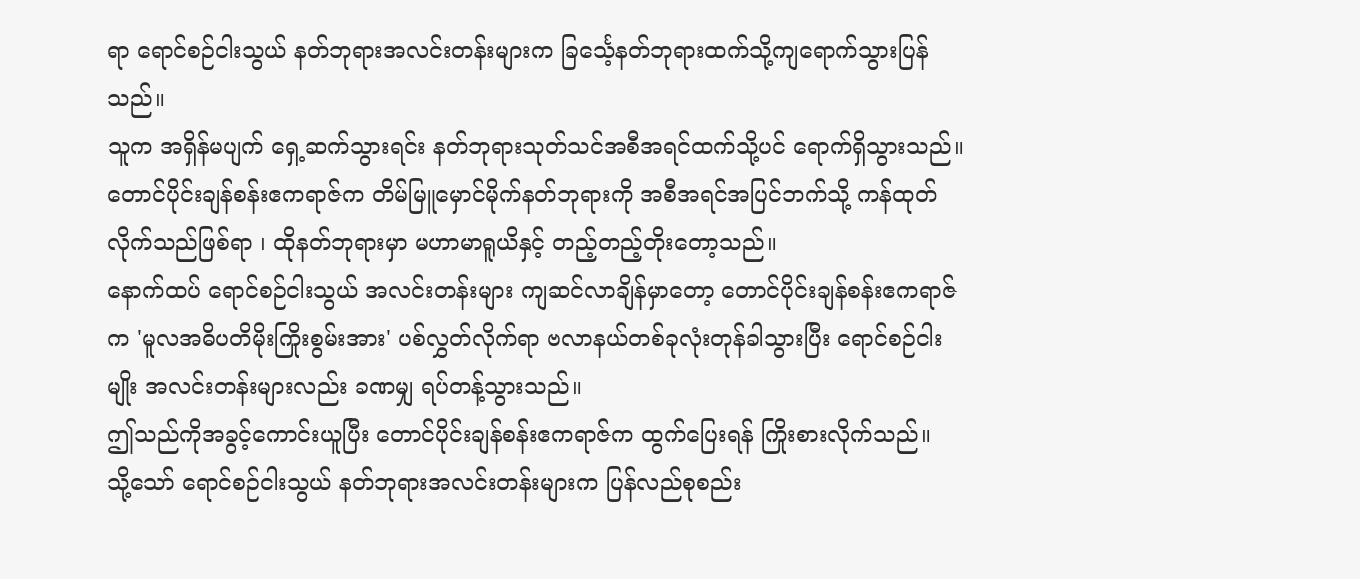ရာ ရောင်စဉ်ငါးသွယ် နတ်ဘုရားအလင်းတန်းများက ခြင်္သေ့နတ်ဘုရားထက်သို့ကျရောက်သွားပြန်သည်။
သူက အရှိန်မပျက် ရှေ့ဆက်သွားရင်း နတ်ဘုရားသုတ်သင်အစီအရင်ထက်သို့ပင် ရောက်ရှိသွားသည်။
တောင်ပိုင်းချန်စန်းဧကရာဇ်က တိမ်မြူမှောင်မိုက်နတ်ဘုရားကို အစီအရင်အပြင်ဘက်သို့ ကန်ထုတ်လိုက်သည်ဖြစ်ရာ ၊ ထိုနတ်ဘုရားမှာ မဟာမာရူယိနှင့် တည့်တည့်တိုးတော့သည်။
နောက်ထပ် ရောင်စဉ်ငါးသွယ် အလင်းတန်းများ ကျဆင်လာချိန်မှာတော့ တောင်ပိုင်းချန်စန်းဧကရာဇ်က 'မူလအဓိပတိမိုးကြိုးစွမ်းအား' ပစ်လွှတ်လိုက်ရာ ဗလာနယ်တစ်ခုလုံးတုန်ခါသွားပြီး ရောင်စဉ်ငါးမျိုး အလင်းတန်းများလည်း ခဏမျှ ရပ်တန့်သွားသည်။
ဤသည်ကိုအခွင့်ကောင်းယူပြီး တောင်ပိုင်းချန်စန်းဧကရာဇ်က ထွက်ပြေးရန် ကြိုးစားလိုက်သည်။
သို့သော် ရောင်စဉ်ငါးသွယ် နတ်ဘုရားအလင်းတန်းများက ပြန်လည်စုစည်း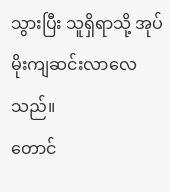သွားပြီး သူရှိရာသို့ အုပ်မိုးကျဆင်းလာလေသည်။
တောင်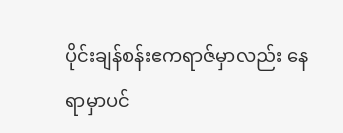ပိုင်းချန်စန်းဧကရာဇ်မှာလည်း နေရာမှာပင်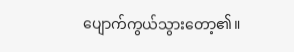ပျောက်ကွယ်သွားတော့၏။